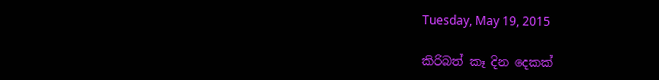Tuesday, May 19, 2015

කිරිබත් කෑ දින දෙකක්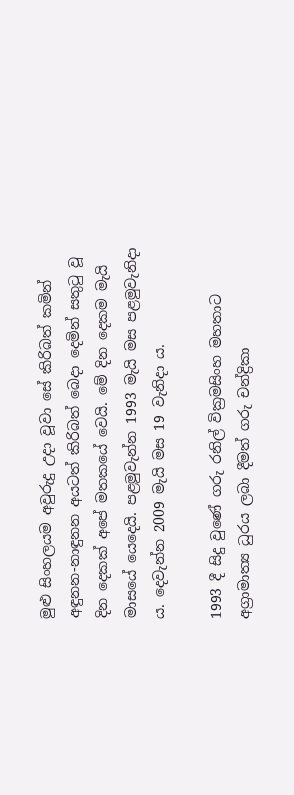මුළු සිංහලයම අවුරුදු උදා වූවා සේ කිරිබත් කමින් අඳුනන-නාඳුනන අයටත් කිරිබත් බෙදා දෙමින් සතුටු වූ දින දෙකක් අපේ මතකයේ වෙයි. මේ දින දෙකම මැයි මාසයේ යෙදෙයි. පළමුවැන්න 1993 මැයි මස පළමුවැනිදා ය. දෙවැන්න 2009 මැයි මස 19 වැනිදා ය.

1993 දී සිදු වුණේ ගරු රනිල් වික්‍රමසිංහ මහතාට අග්‍රාමාත්‍ය ධුරය ලබා දීමත් ගරු චන්ද්‍රිකා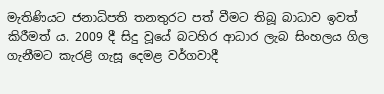මැතිණියට ජනාධිපති තනතුරට පත් වීමට තිබූ බාධාව ඉවත් කිරීමත් ය. 2009 දී සිදු වූයේ බටහිර ආධාර ලැබ සිංහලය ගිල ගැනීමට කැරළි ගැසූ දෙමළ වර්ගවාදී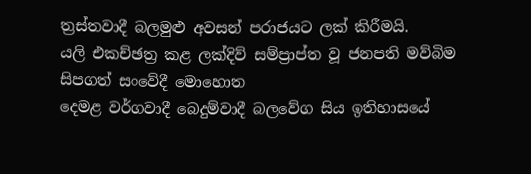ත්‍රස්තවාදී බලමුළු අවසන් පරාජයට ලක් කිරීමයි.
යලි එකච්ඡත්‍ර කළ ලක්දිව් සම්ප්‍රාප්ත වූ ජනපති මව්බිම සිපගත් සංවේදී මොහොත
දෙමළ වර්ගවාදී බෙදුම්වාදී බලවේග සිය ඉතිහාසයේ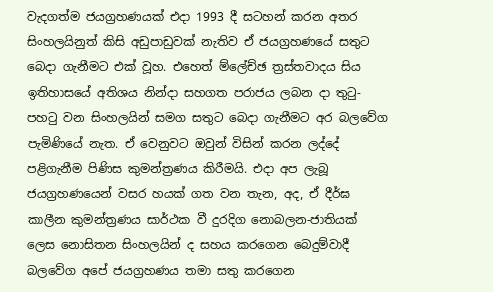වැදගත්ම ජයග්‍රහණයක් එදා 1993 දී සටහන් කරන අතර සිංහලයිනුත් කිසි අඩුපාඩුවක් නැතිව ඒ ජයග්‍රහණයේ සතුට බෙදා ගැනීමට එක් වූහ. එහෙත් ම්ලේච්ඡ ත්‍රස්තවාදය සිය ඉතිහාසයේ අතිශය නින්දා සහගත පරාජය ලබන දා තුටු-පහටු වන සිංහලයින් සමග සතුට බෙදා ගැනීමට අර බලවේග පැමිණියේ නැත. ඒ වෙනුවට ඔවුන් විසින් කරන ලද්දේ පළිගැනීම පිණිස කුමන්ත්‍රණය කිරීමයි. එදා අප ලැබූ ජයග්‍රහණයෙන් වසර හයක් ගත වන තැන, අද, ඒ දීර්ඝ කාලීන කුමන්ත්‍රණය සාර්ථක වී දුරදිග නොබලන-ජාතියක් ලෙස නොසිතන සිංහලයින් ද සහය කරගෙන බෙදුම්වාදී බලවේග අපේ ජයග්‍රහණය තමා සතු කරගෙන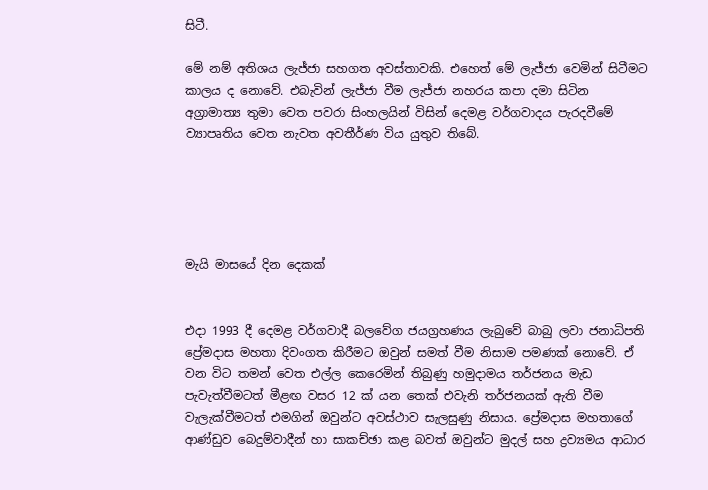සිටී.

මේ නම් අතිශය ලැජ්ජා සහගත අවස්තාවකි. එහෙත් මේ ලැජ්ජා වෙමින් සිටීමට කාලය ද නොවේ. එබැවින් ලැජ්ජා වීම ලැජ්ජා නහරය කපා දමා සිටින අග්‍රාමාත්‍ය තුමා වෙත පවරා සිංහලයින් විසින් දෙමළ වර්ගවාදය පැරදවීමේ ව්‍යාපෘතිය වෙත නැවත අවතීර්ණ විය යුතුව තිබේ.





මැයි මාසයේ දින දෙකක්


එදා 1993 දී දෙමළ වර්ගවාදී බලවේග ජයග්‍රහණය ලැබුවේ බාබු ලවා ජනාධිපති ප්‍රේමදාස මහතා දිවංගත කිරීමට ඔවුන් සමත් වීම නිසාම පමණක් නොවේ. ඒ වන විට තමන් වෙත එල්ල කෙරෙමින් තිබුණු හමුදාමය තර්ජනය මැඩ පැවැත්වීමටත් මීළඟ වසර 12 ක් යන තෙක් එවැනි තර්ජනයක් ඇති වීම වැලැක්වීමටත් එමගින් ඔවුන්ට අවස්ථාව සැලසුණු නිසාය. ප්‍රේමදාස මහතාගේ ආණ්ඩුව බෙදුම්වාදීන් හා සාකච්ඡා කළ බවත් ඔවුන්ට මුදල් සහ ද්‍රව්‍යමය ආධාර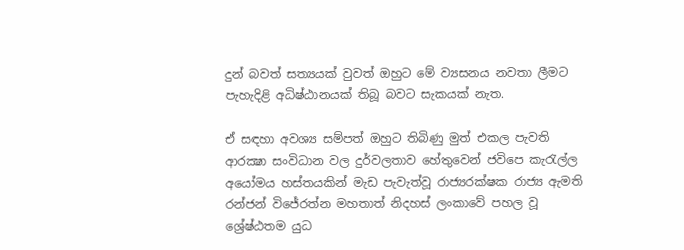දුන් බවත් සත්‍යයක් වුවත් ඔහුට මේ ව්‍යසනය නවතා ලීමට පැහැදිළි අධිෂ්ඨානයක් තිබූ බවට සැකයක් නැත.

ඒ සඳහා අවශ්‍ය සම්පත් ඔහුට තිබිණු මුත් එකල පැවති ආරක්‍ෂා සංවිධාන වල දුර්වලතාව හේතුවෙන් ජවිපෙ කැරැල්ල අයෝමය හස්තයකින් මැඩ පැවැත්වූ රාජ්‍යරක්ෂක රාජ්‍ය ඇමති රන්ජන් විජේරත්න මහතාත් නිදහස් ලංකාවේ පහල වූ ශ්‍රේෂ්ඨතම යුධ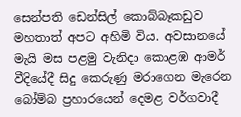සෙන්පති ඩෙන්සිල් කොබ්බෑකඩුව මහතාත් අපට අහිමි විය. අවසානයේ මැයි මස පළමු වැනිදා කොළඹ ආමර් වීදියේදී සිදු කෙරුණු මරාගෙන මැරෙන බෝම්බ ප්‍රහාරයෙන් දෙමළ වර්ගවාදී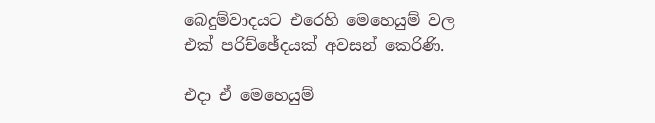බෙදුම්වාදයට එරෙහි මෙහෙයුම් වල එක් පරිච්ඡේදයක් අවසන් කෙරිණි.

එදා ඒ මෙහෙයුම්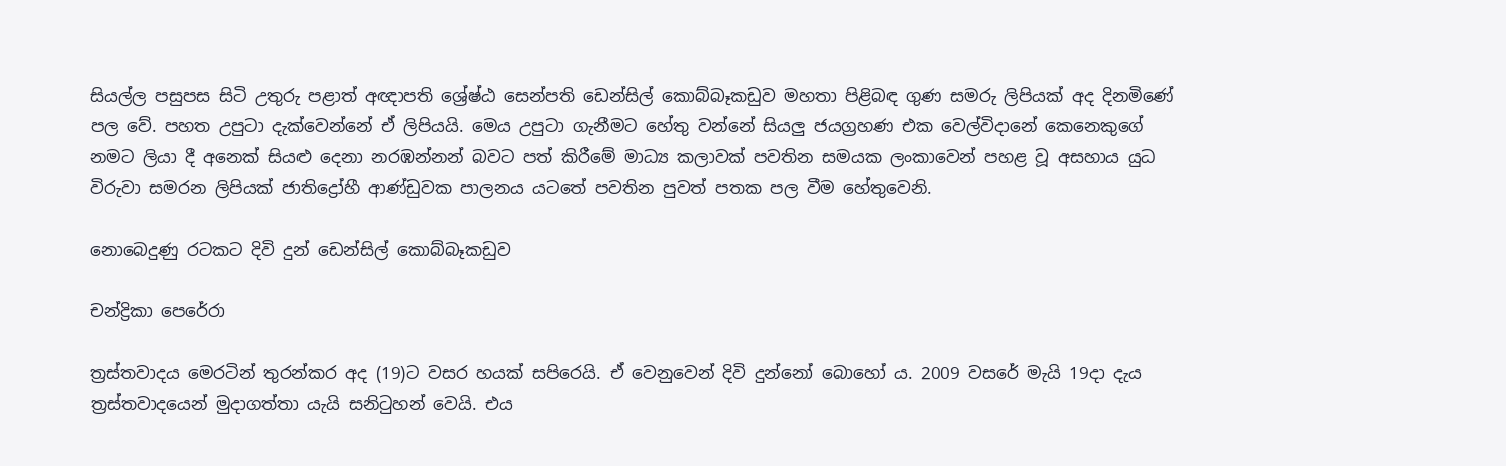සියල්ල පසුපස සිටි උතුරු පළාත් අඥාපති ශ්‍රේෂ්ඨ සෙන්පති ඩෙන්සිල් කොබ්බෑකඩුව මහතා පිළිබඳ ගුණ සමරු ලිපියක් අද දිනමිණේ පල වේ. පහත උපුටා දැක්වෙන්නේ ඒ ලිපියයි. මෙය උපුටා ගැනීමට හේතු වන්නේ සියලු ජයග්‍රහණ එක වෙල්විදානේ කෙනෙකුගේ නමට ලියා දී අනෙක් සියළු දෙනා නරඹන්නන් බවට පත් කිරීමේ මාධ්‍ය කලාවක් පවතින සමයක ලංකාවෙන් පහළ වූ අසහාය යුධ විරුවා සමරන ලිපියක් ජාතිද්‍රෝහී ආණ්ඩුවක පාලනය යටතේ පවතින පුවත් පතක පල වීම හේතුවෙනි.

නොබෙදුණු රටකට දිවි දුන් ඩෙන්සිල් කොබ්බෑකඩුව

චන්ද්‍රිකා පෙරේරා

ත්‍රස්තවාදය මෙරටින් තුරන්කර අද (19)ට වසර හයක් සපිරෙයි. ඒ වෙනුවෙන් දිවි දුන්නෝ බොහෝ ය. 2009 වසරේ මැයි 19දා දැය ත්‍රස්තවාදයෙන් මුදාගත්තා යැයි සනිටුහන් වෙයි. එය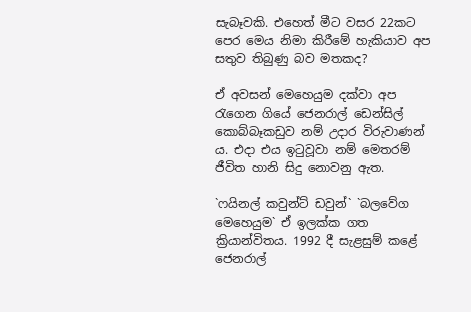සැබෑවකි. එහෙත් මීට වසර 22කට පෙර මෙය නිමා කිරීමේ හැකියාව අප සතුව තිබුණු බව මතකද?

ඒ අවසන් මෙහෙයුම දක්වා අප රැගෙන ගියේ ජෙනරාල් ඩෙන්සිල් කොබ්බෑකඩුව නම් උදාර විරුවාණන් ය. එදා එය ඉටුවූවා නම් මෙතරම් ජීවිත හානි සිදු නොවනු ඇත.

`ෆයිනල් කවුන්ට් ඩවුන්` `බලවේග මෙහෙයුම` ඒ ඉලක්ක ගත ක්‍රියාන්විතය. 1992 දී සැළසුම් කළේ ජෙනරාල්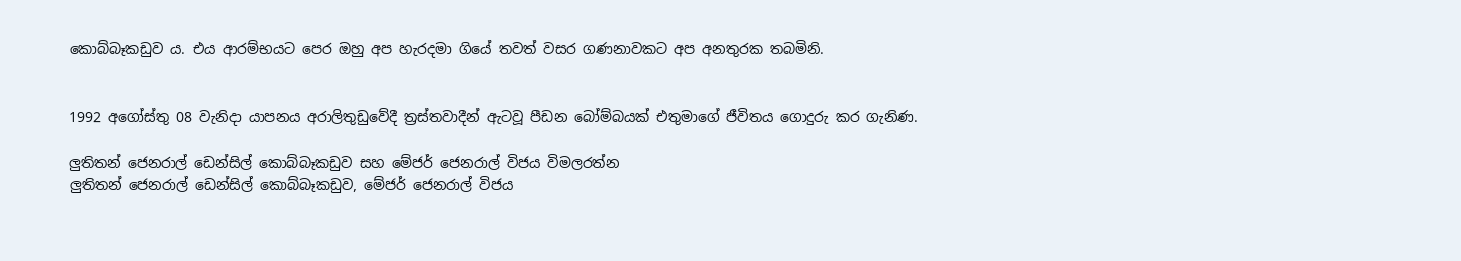කොබ්බෑකඩුව ය. එය ආරම්භයට පෙර ඔහු අප හැරදමා ගියේ තවත් වසර ගණනාවකට අප අනතුරක තබමිනි.


1992 අගෝස්තු 08 වැනිදා යාපනය අරාලිතුඩුවේදී ත්‍රස්තවාදීන් ඇටවූ පීඩන බෝම්බයක් එතුමාගේ ජීවිතය ගොදුරු කර ගැනිණ.

ලුතිතන් ජෙනරාල් ඩෙන්සිල් කොබ්බෑකඩුව සහ මේජර් ජෙනරාල් විජය විමලරත්න
ලුතිතන් ජෙනරාල් ඩෙන්සිල් කොබ්බෑකඩුව, මේජර් ජෙනරාල් විජය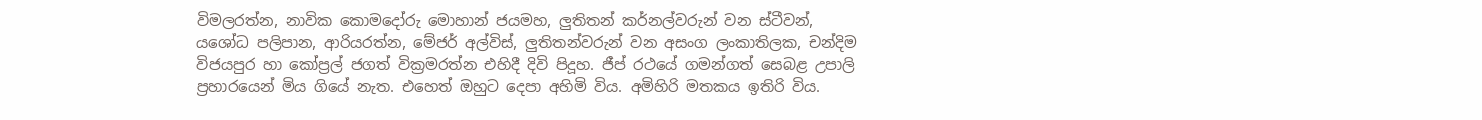විමලරත්න, නාවික කොමදෝරු මොහාන් ජයමහ, ලුතිතන් කර්නල්වරුන් වන ස්ටීවන්, යශෝධ පලිපාන, ආරියරත්න, මේජර් අල්විස්, ලුතිතන්වරුන් වන අසංග ලංකාතිලක, චන්දිම විජයපුර හා කෝප්‍රල් ජගත් වික්‍රමරත්න එහිදී දිවි පිදූහ. ජීප් රථයේ ගමන්ගත් සෙබළ උපාලි ප්‍රහාරයෙන් මිය ගියේ නැත. එහෙත් ඔහුට දෙපා අහිමි විය. අමිහිරි මතකය ඉතිරි විය.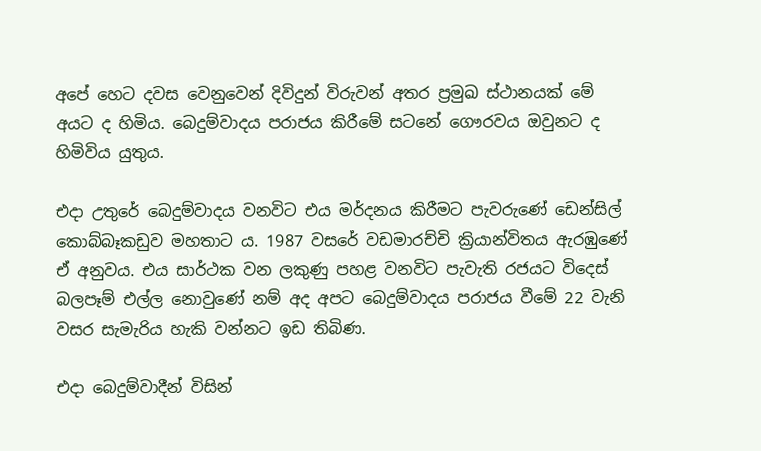අපේ හෙට දවස වෙනුවෙන් දිවිදුන් විරුවන් අතර ප්‍රමුඛ ස්ථානයක් මේ අයට ද හිමිය. බෙදුම්වාදය පරාජය කිරීමේ සටනේ ගෞරවය ඔවුනට ද හිමිවිය යුතුය.

එදා උතුරේ බෙදුම්වාදය වනවිට එය මර්දනය කිරීමට පැවරුණේ ඩෙන්සිල් කොබ්බෑකඩුව මහතාට ය. 1987 වසරේ වඩමාරච්චි ක්‍රියාන්විතය ඇරඹුණේ ඒ අනුවය. එය සාර්ථක වන ලකුණු පහළ වනවිට පැවැති රජයට විදෙස් බලපෑම් එල්ල නොවුණේ නම් අද අපට බෙදුම්වාදය පරාජය වීමේ 22 වැනි වසර සැමැරිය හැකි වන්නට ඉඩ තිබිණ.

එදා බෙදුම්වාදීන් විසින්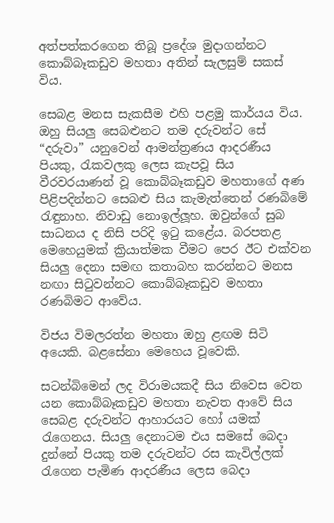අත්පත්කරගෙන තිබූ ප්‍රදේශ මුදාගන්නට කොබ්බෑකඩුව මහතා අතින් සැලසුම් සකස් විය.

සෙබළ මනස සැකසීම එහි පළමු කාර්යය විය. ඔහු සියලු සෙබළුනට තම දරුවන්ට සේ “දරුවා” යනුවෙන් ආමන්ත්‍රණය ආදරණීය පියකු, රැකවලකු ලෙස කැපවූ සිය වීරවරයාණන් වූ කොබ්බෑකඩුව මහතාගේ අණ පිළිපදින්නට සෙබළු සිය කැමැත්තෙන් රණබිමේ රැඳුනාහ. නිවාඩු නො‍ඉල්ලූහ. ඔවුන්ගේ සුබ සාධනය ද නිසි පරිදි ඉටු කළේය. බරපතළ මෙහෙයුමක් ක්‍රියාත්මක වීමට පෙර ඊට එක්වන සියලු දෙනා සමඟ කතාබහ කරන්නට මනස නඟා සිටුවන්නට කොබ්බෑකඩුව මහතා රණබිමට ආවේය.

විජය විමලරත්න මහතා ඔහු ළඟම සිටි අයෙකි. බළසේනා මෙහෙය වූවෙකි.

සටන්බිමෙන් ලද විරාමයකදී සිය නිවෙස වෙත යන කොබ්බෑකඩුව මහතා නැවත ආවේ සිය සෙබළ දරුවන්ට ආහාරයට හෝ යමක් රැගෙනය. සියලු දෙනාටම එය සමසේ බෙදා දුන්නේ පියකු තම දරුවන්ට රස කැවිල්ලක් රැගෙන පැමිණ ආදරණීය ලෙස බෙදා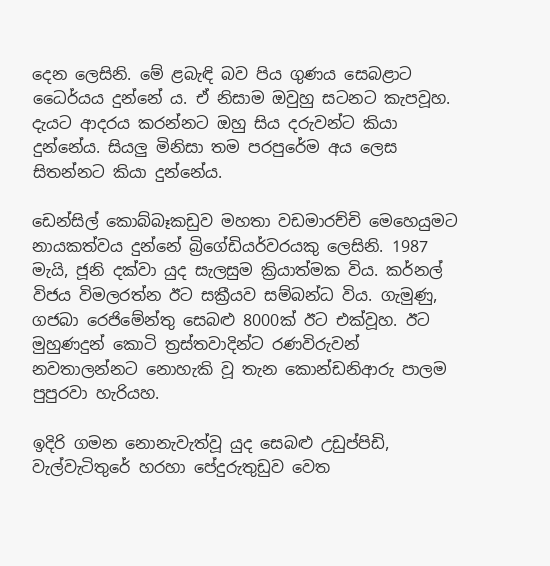දෙන ලෙසිනි. මේ ළබැඳි බව පිය ගුණය සෙබළාට ධෛර්යය දුන්නේ ය. ඒ නිසාම ඔවුහු සටනට කැපවූහ. දැයට ආදරය කරන්නට ඔහු සිය දරුවන්ට කියා දුන්නේය. සියලු මිනිසා තම පරපුරේම අය ලෙස සිතන්නට කියා දුන්නේය.

ඩෙන්සිල් කොබ්බෑකඩුව මහතා වඩමාරච්චි මෙහෙයුමට නායකත්වය දුන්නේ බ්‍රිගේඩියර්වරයකු ලෙසිනි. 1987 මැයි, ජූනි දක්වා යුද සැලසුම ක්‍රියාත්මක විය. කර්නල් විජය විමලරත්න ඊට සක්‍රීයව සම්බන්ධ විය. ගැමුණු, ගජබා රෙජිමේන්තු සෙබළු 8000ක් ඊ‍ට එක්වූහ. ඊට මුහුණදුන් කොටි ත්‍රස්තවාදින්ට රණවිරුවන් නවතාලන්නට නොහැකි වූ තැන කොන්ඩනිආරු පාලම පුපුරවා හැරියහ.

ඉදිරි ගමන නොනැවැත්වූ යුද සෙබළු උඩුප්පිඩි, වැල්වැටිතුරේ හරහා පේදුරුතුඩුව වෙත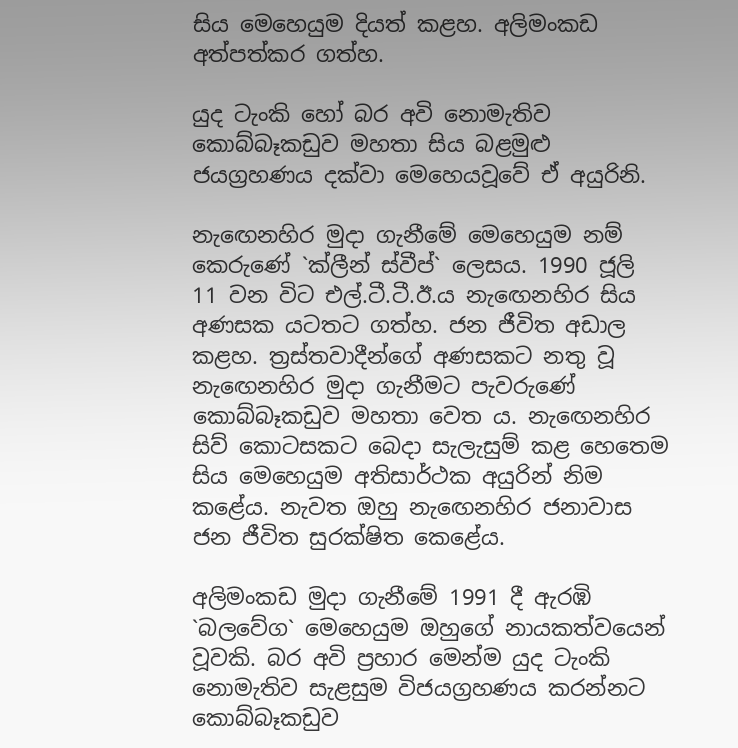සිය මෙහෙයුම දියත් කළහ. අලිමංකඩ අත්පත්කර ගත්හ.

යුද ටැංකි හෝ බර අවි නොමැතිව කොබ්බෑකඩුව මහතා සිය බළමුළු ජයග්‍රහණය දක්වා මෙහෙයවූවේ ඒ අයුරිනි.

නැ‍ඟෙනහිර මුදා ගැනීමේ මෙහෙයුම නම් කෙරුණේ `ක්ලීන් ස්වීප්` ලෙසය. 1990 ජූලි 11 වන විට එල්.ටී.ටී.ඊ.ය නැඟෙනහිර සිය අණසක යටතට ගත්හ. ජන ජීවිත අඩාල කළහ. ත්‍රස්තවාදීන්ගේ අණසකට නතු වූ නැ‍ඟෙනහිර මුදා ගැනීමට පැවරුණේ කොබ්බෑකඩුව මහතා වෙත ය. නැ‍ඟෙනහිර සිව් කොටසකට බෙදා සැලැසුම් කළ හෙතෙම සිය මෙහෙයුම අතිසාර්ථක අයුරින් නිම කළේය. නැවත ඔහු නැ‍ඟෙනහිර ජනාවාස ජන ජීවිත සුරක්ෂිත කෙළේය.

අලිමංකඩ මුදා ගැනීමේ 1991 දී ඇරඹි `බලවේග` මෙහෙයුම ඔහුගේ නායකත්වයෙන් වූවකි. බර අවි ප්‍රහාර මෙන්ම යුද ටැංකි නොමැතිව සැළසුම විජයග්‍රහණය කරන්නට කොබ්බෑකඩුව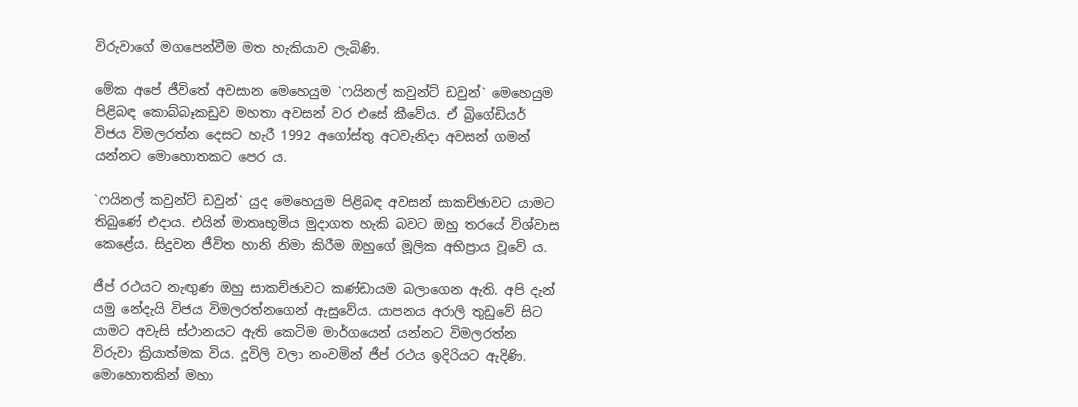විරුවාගේ මගපෙන්වීම මත හැකියාව ලැබිණි.

මේක අපේ ජීවිතේ අවසාන මෙහෙයුම `ෆයිනල් කවුන්ට් ඩවුන්` මෙහෙයුම පිළිබඳ කොබ්බෑකඩුව මහතා අවසන් වර එසේ කීවේය. ඒ බ්‍රිගේඩියර් විජය විමලරත්න දෙසට හැරී 1992 අගෝස්තු අටවැනිදා අවසන් ගමන් යන්නට මොහොතකට පෙර ය.

`ෆයිනල් කවුන්ට් ඩවුන්` යුද මෙහෙයුම පිළිබඳ අවසන් සාකච්ඡාවට යාමට තිබුණේ එදාය. එයින් මාතෘභූමිය මුදාගත හැකි බවට ඔහු තරයේ විශ්වාස කෙළේය. සිදුවන ජීවිත හානි නිමා කිරීම ඔහුගේ මූලික අභිප්‍රාය වූවේ ය.

ජීප් රථයට නැඟුණ ඔහු සාකච්ඡාවට කණ්ඩායම බලාගෙන ඇති. අපි දැන් යමු නේදැයි විජය විමලරත්නගෙන් ඇසුවේය. යාපනය අරාලි තුඩුවේ සිට යාමට අවැසි ස්ථානයට ඇති කෙටිම මාර්ගයෙන් යන්නට විමලරත්න විරුවා ක්‍රියාත්මක විය. දූවිලි වලා නංවමින් ජීප් රථය ඉදිරියට ඇදිණි. මොහොතකින් මහා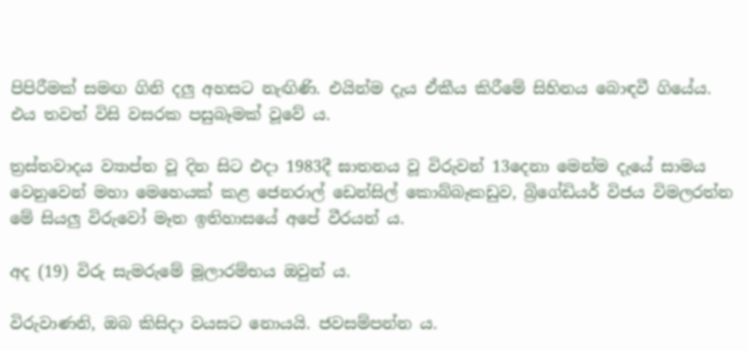පිපිරීමක් සමඟ ගිනි දලු අහසට නැඟිණි. එයින්ම දැය ඒකීය කිරීමේ සිහිනය බොඳවී ගියේය. එය තවත් විසි වසරක පසුබෑමක් වූවේ ය.

ත්‍රස්තවාදය ව්‍යාප්ත වූ දින සිට එදා 1983දී ඝාතනය වූ විරුවන් 13දෙනා මෙන්ම දැයේ සාමය වෙනුවෙන් මහා මෙහෙයක් කළ ජෙනරාල් ඩෙන්සිල් කොබ්බෑකඩුව, බ්‍රිගේඩියර් විජය විමලරත්න මේ සියලු විරුවෝ මෑත ඉතිහාසයේ අපේ වීරයන් ය.

අද (19) විරු සැමරුමේ මූලාරම්භය ඔවුන් ය.

විරුවාණනි, ඔබ කිසිදා වයසට නොයයි. ජවසම්පන්න ය.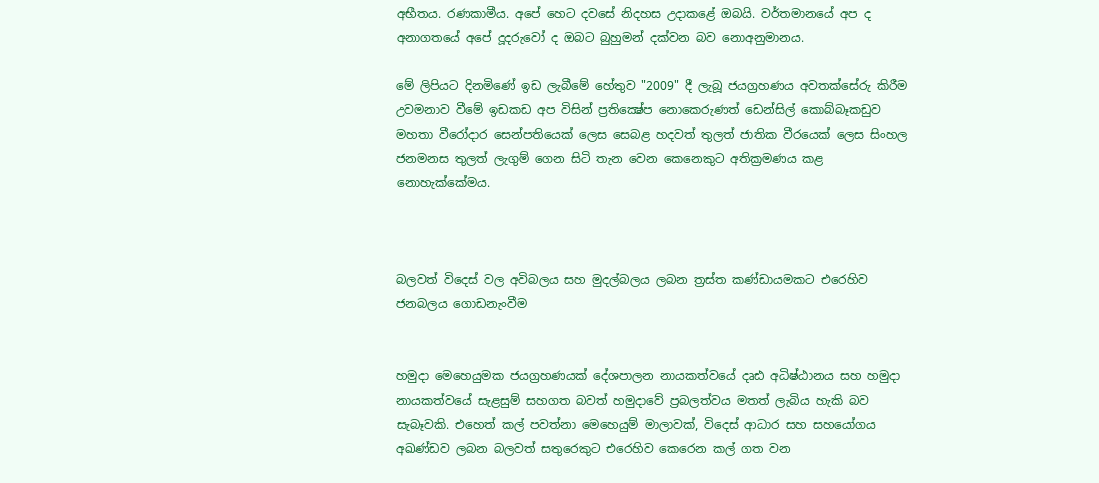අභීතය. රණකාමීය. අපේ හෙට දවසේ නිදහස උදාකළේ ඔබයි. වර්තමානයේ අප ද අනාගතයේ අපේ දූදරුවෝ ද ඔබට බුහුමන් දක්වන බව නොඅනුමානය.

මේ ලිපියට දිනමිණේ ඉඩ ලැබීමේ හේතුව "2009" දී ලැබූ ජයග්‍රහණය අවතක්සේරු කිරීම උවමනාව වීමේ ඉඩකඩ අප විසින් ප්‍රතික්‍ෂේප නොකෙරුණත් ඩෙන්සිල් කොබ්බෑකඩුව මහතා වීරෝදාර සෙන්පතියෙක් ලෙස සෙබළ හදවත් තුලත් ජාතික වීරයෙක් ලෙස සිංහල ජනමනස තුලත් ලැගුම් ගෙන සිටි තැන වෙන කෙනෙකුට අතික්‍රමණය කළ නොහැක්කේමය.



බලවත් විදෙස් වල අවිබලය සහ මුදල්බලය ලබන ත්‍රස්ත කණ්ඩායමකට එරෙහිව ජනබලය ගොඩනැංවීම


හමුදා මෙහෙයුමක ජයග්‍රහණයක් දේශපාලන නායකත්වයේ දෘඪ අධිෂ්ඨානය සහ හමුදා නායකත්වයේ සැළසුම් සහගත බවත් හමුදාවේ ප්‍රබලත්වය මතත් ලැබිය හැකි බව සැබෑවකි. එහෙත් කල් පවත්නා මෙහෙයුම් මාලාවක්, විදෙස් ආධාර සහ සහයෝගය අඛණ්ඩව ලබන බලවත් සතුරෙකුට එරෙහිව කෙරෙන කල් ගත වන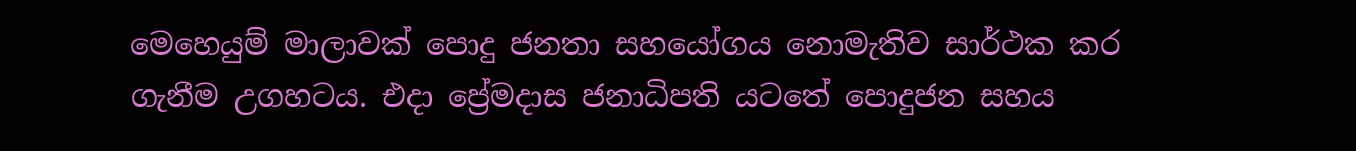මෙහෙයුම් මාලාවක් පොදු ජනතා සහයෝගය නොමැතිව සාර්ථක කර ගැනීම උගහටය. එදා ප්‍රේමදාස ජනාධිපති යටතේ පොදුජන සහය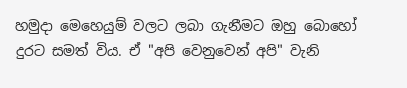හමුදා මෙහෙයුම් වලට ලබා ගැනීමට ඔහු බොහෝ දුරට සමත් විය. ඒ "අපි වෙනුවෙන් අපි" වැනි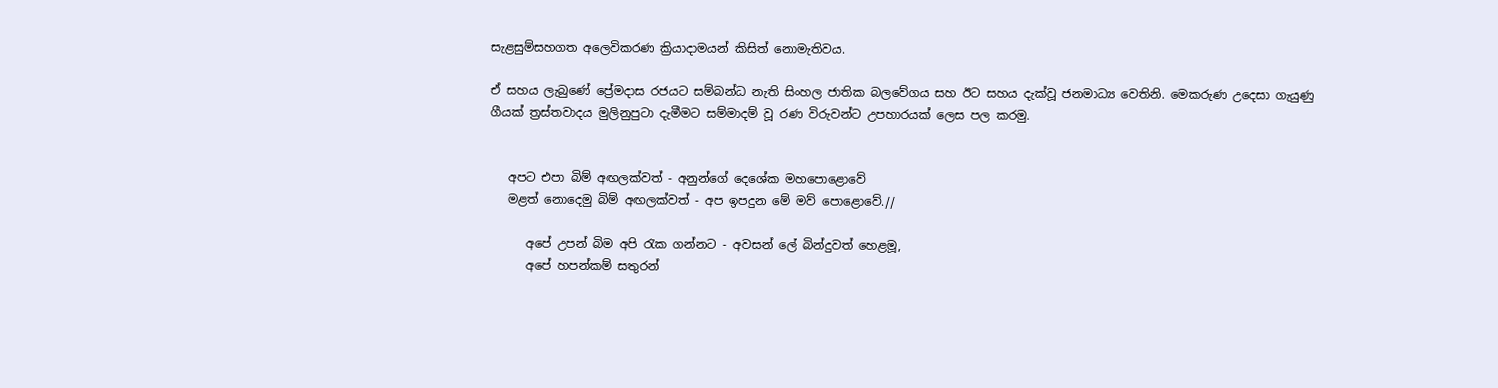සැළසුම්සහගත අලෙවිකරණ ක්‍රියාදාමයන් කිසිත් නොමැතිවය.

ඒ සහය ලැබුණේ ප්‍රේමදාස රජයට සම්බන්ධ නැති සිංහල ජාතික බලවේගය සහ ඊට සහය දැක්වූ ජනමාධ්‍ය වෙතිනි. මෙකරුණ උදෙසා ගැයුණු ගීයක් ත්‍රස්තවාදය මුලිනුපුටා දැමීමට සම්මාදම් වූ රණ විරුවන්ට උපහාරයක් ලෙස පල කරමු.


   අපට එපා බිම් අඟලක්වත් - අනුන්ගේ දෙශේක මහපොළොවේ
   මළත් නොදෙමු බිම් අඟලක්වත් - අප ඉපදුන මේ මව් පොළොවේ.//

      අපේ උපන් බිම අපි රැක ගන්නට - අවසන් ලේ බින්දුවත් හෙළමූ,
      අපේ හපන්කම් සතුරන්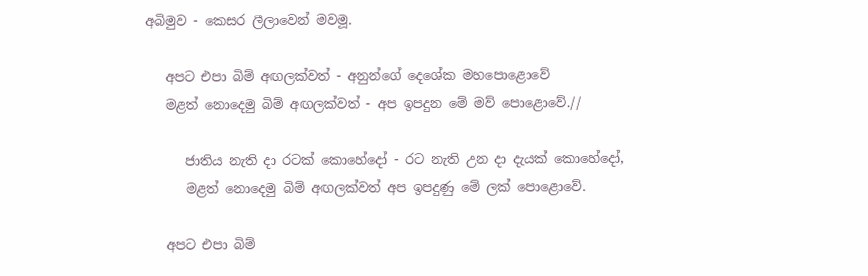අබිමුව - කෙසර ලීලාවෙන් මවමූ.

   අපට එපා බිම් අඟලක්වත් - අනුන්ගේ දෙශේක මහපොළොවේ
   මළත් නොදෙමු බිම් අඟලක්වත් - අප ඉපදුන මේ මව් පොළොවේ.//

      ජාතිය නැති දා රටක් කොහේදෝ - රට නැති උන දා දැයක් කොහේදෝ,
      මළත් නොදෙමු බිම් අඟලක්වත් අප ඉපදුණු මේ ලක් පොළොවේ.

   අපට එපා බිම්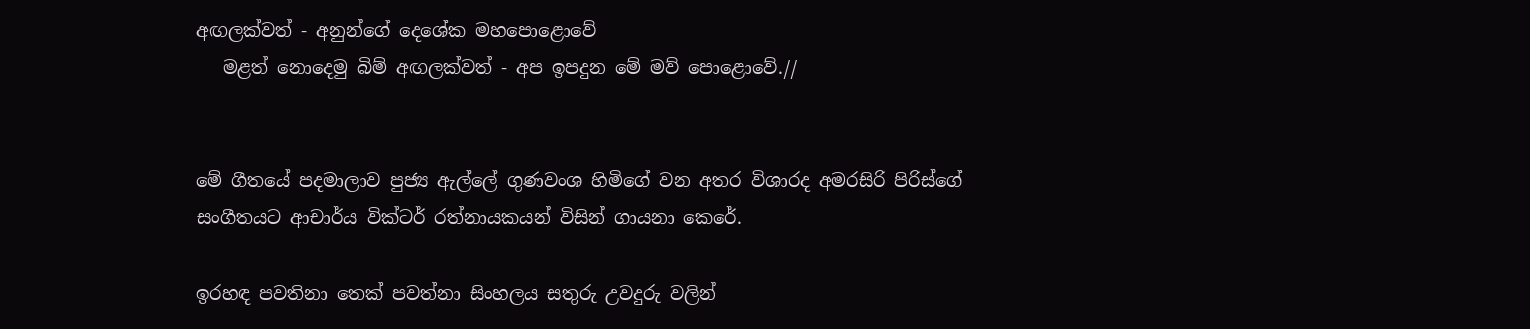අඟලක්වත් - අනුන්ගේ දෙශේක මහපොළොවේ
   මළත් නොදෙමු බිම් අඟලක්වත් - අප ඉපදුන මේ මව් පොළොවේ.//


මේ ගීතයේ පදමාලාව පුජ්‍ය ඇල්ලේ ගුණවංශ හිමිගේ වන අතර විශාරද අමරසිරි පිරිස්ගේ සංගීතයට ආචාර්ය වික්ටර් රත්නායකයන් විසින් ගායනා කෙරේ.

ඉරහඳ පවතිනා තෙක් පවත්නා සිංහලය සතුරු උවදුරු වලින්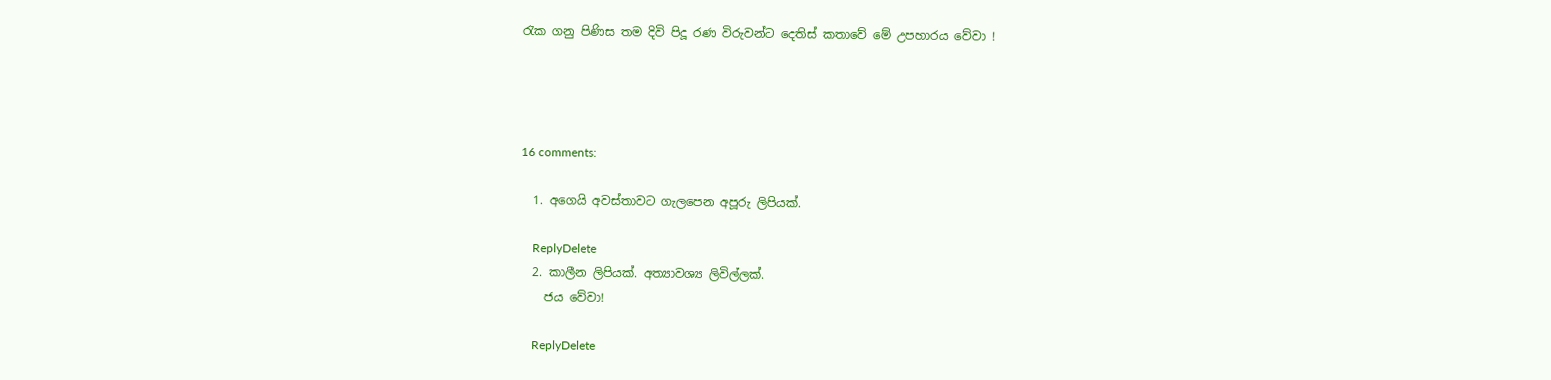රැක ගනු පිණිස තම දිවි පිදූ රණ විරුවන්ට දෙතිස් කතාවේ මේ උපහාරය වේවා !




16 comments:

  1. අගෙයි අවස්තාවට ගැලපෙන අපූරු ලිපියක්.

    ReplyDelete
  2. කාලීන ලිපියක්. අත්‍යාවශ්‍ය ලිවිල්ලක්.
    ජය වේවා!

    ReplyDelete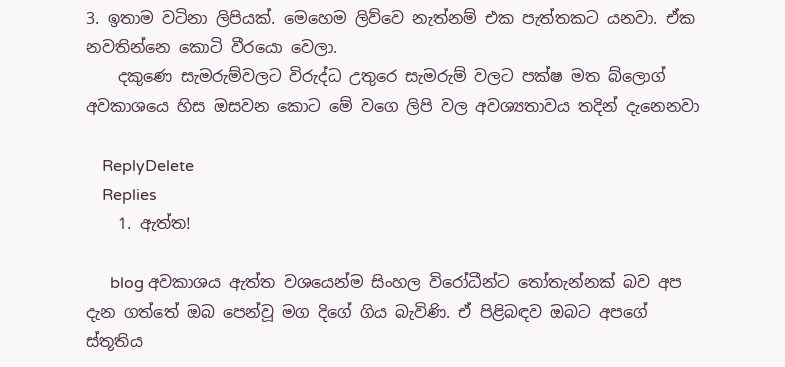3. ඉතාම වටිනා ලිපියක්. මෙහෙම ලිව්වෙ නැත්නම් එක පැත්තකට යනවා. ඒක නවතින්නෙ කොටි වීරයො වෙලා.
    දකුණෙ සැමරුම්වලට විරුද්ධ උතුරෙ සැමරුම් වලට පක්ෂ මත බ්ලොග් අවකාශයෙ හිස ඔසවන කොට මේ වගෙ ලිපි වල අවශ්‍යතාවය තදින් දැනෙනවා

    ReplyDelete
    Replies
    1. ඇත්ත!

      blog අවකාශය ඇත්ත වශයෙන්ම සිංහල විරෝධීන්ට තෝතැන්නක් බව අප දැන ගත්තේ ඔබ පෙන්වූ මග දිගේ ගිය බැවිණි. ඒ පිළිබඳව ඔබට අපගේ ස්තූතිය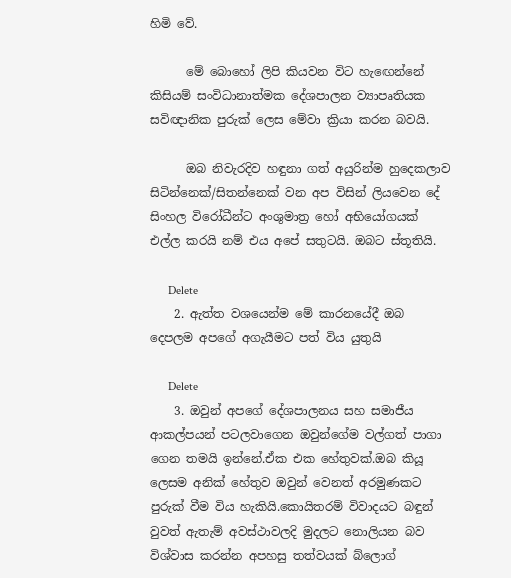හිමි වේ.

      මේ බොහෝ ලිපි කියවන විට හැඟෙන්නේ කිසියම් සංවිධානාත්මක දේශපාලන ව්‍යාපෘතියක සවිඥානික පුරුක් ලෙස මේවා ක්‍රියා කරන බවයි.

      ඔබ නිවැරදිව හඳුනා ගත් අයුරින්ම හුදෙකලාව සිටින්නෙක්/සිතන්නෙක් වන අප විසින් ලියවෙන දේ සිංහල විරෝධීන්ට අංශුමාත්‍ර හෝ අභියෝගයක් එල්ල කරයි නම් එය අපේ සතුටයි. ඔබට ස්තූතියි.

      Delete
    2. ඇත්ත වශයෙන්ම මේ කාරනයේදී ඔබ දෙපලම අපගේ අගැයීමට පත් විය යුතුයි

      Delete
    3. ඔවුන් අපගේ දේශපාලනය සහ සමාජීය ආකල්පයන් පටලවාගෙන ඔවුන්ගේම වල්ගත් පාගා ගෙන තමයි ඉන්නේ.ඒක එක හේතුවක්.ඔබ කියූ ලෙසම අනික් හේතුව ඔවුන් වෙනත් අරමුණකට පුරුක් වීම විය හැකියි.කොයිතරම් විවාදයට බඳුන් වුවත් ඇතැම් අවස්ථාවලදි මුදලට නොලියන බව විශ්වාස කරන්න අපහසු තත්වයක් බ්ලොග්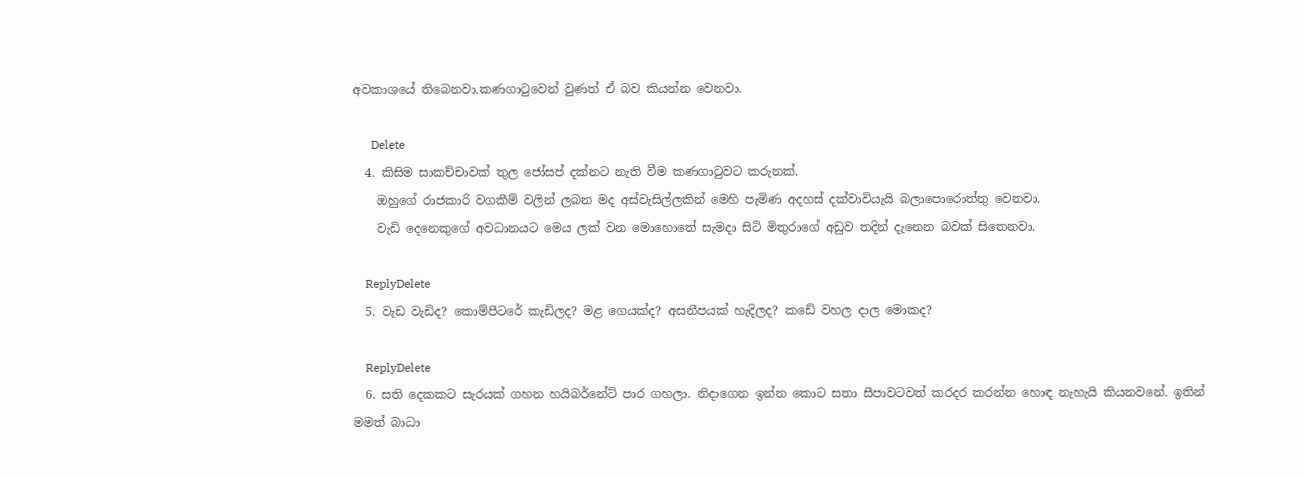අවකාශයේ තිබෙනවා.කණගාටුවෙන් වුණත් ඒ බව කියන්න වෙනවා.

      Delete
  4. කිසිම සාකච්චාවක් තුල ජෝසප් දක්නට නැති වීම කණගාටුවට කරුනක්.
    ඔහුගේ රාජකාරි වගකීම් වලින් ලබන මද අස්වැසිල්ලකින් මෙහි පැමිණ අදහස් දක්වාවියැයි බලාපොරොත්තු වෙනවා.
    වැඩි දෙනෙකුගේ අවධානයට මෙය ලක් වන මොහොතේ සැමදා සිටි මිතුරාගේ අඩුව තදින් දැනෙන බවක් සිතෙනවා.

    ReplyDelete
  5. වැඩ වැඩිද? කොම්පීටරේ කැඩිලද? මළ ගෙයක්ද? අසනීපයක් හැදිලද? කඩේ වහල දාල මොකද?

    ReplyDelete
  6. සති දෙකකට සැරයක් ගහන හයිබර්නේට් පාර ගහලා. නිදාගෙන ඉන්න කොට සතා සීපාවටවත් කරදර කරන්න හොඳ නැහැයි කියනවනේ. ඉතින් මමත් බාධා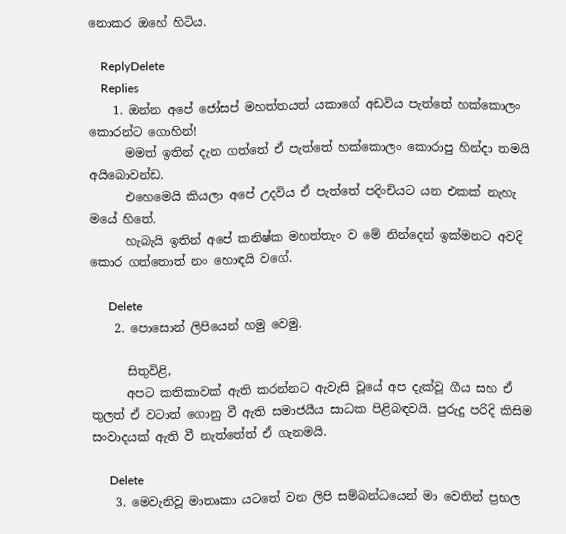නොකර ඔහේ හිටිය.

    ReplyDelete
    Replies
    1. ඔන්න අපේ ජෝසප් මහත්තයත් යකාගේ අඩවිය පැත්තේ හක්කොලං කොරන්ට ගොහින්!
      මමත් ඉතින් දැන ගත්තේ ඒ පැත්තේ හක්කොලං කොරාපු හින්දා තමයි අයිබොවන්ඩ.
      එහෙමෙයි කියලා අපේ උදවිය ඒ පැත්තේ පදිංචියට යන එකක් නැහැ මයේ හිතේ.
      හැබැයි ඉතින් අපේ කනිෂ්ක මහත්තැං ව මේ නින්දෙන් ඉක්මනට අවදි කොර ගත්තොත් නං හොඳයි වගේ.

      Delete
    2. පොසොන් ලිපියෙන් හමු වෙමු.

      සිතුවිළි,
      අපට කතිකාවක් ඇති කරන්නට ඇවැසි වූයේ අප දැක්වූ ගීය සහ ඒ තුලත් ඒ වටාත් ගොනු වී ඇති සමාජයීය සාධක පිළිබඳවයි. පුරුදු පරිදි කිසිම සංවාදයක් ඇති වී නැත්තේත් ඒ ගැනමයි.

      Delete
    3. මෙවැනිවූ මාතෘකා යටතේ වන ලිපි සම්බන්ධයෙන් මා වෙතින් ප්‍රභල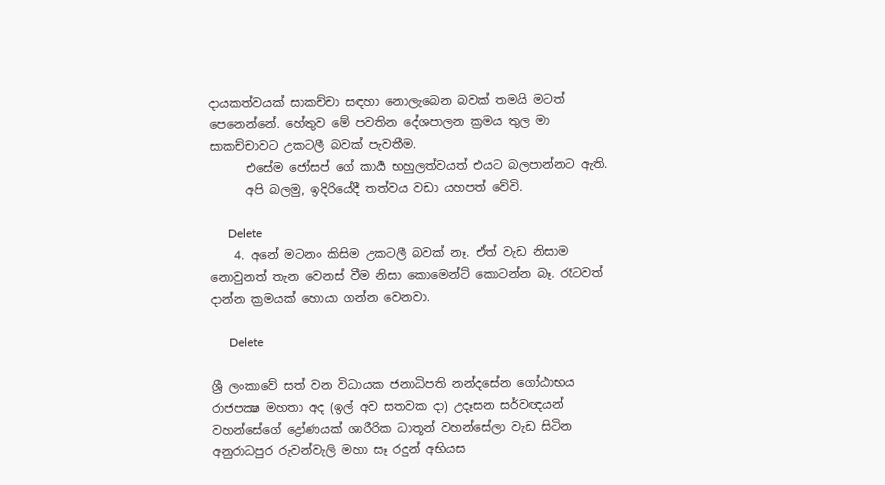දායකත්වයක් සාකච්චා සඳහා නොලැබෙන බවක් තමයි මටත් පෙනෙන්නේ. හේතුව මේ පවතින දේශපාලන ක්‍රමය තුල මා සාකච්චාවට උකටලී බවක් පැවතීම.
      එසේම ජෝසප් ගේ කාර්‍ය භහුලත්වයත් එයට බලපාන්නට ඇති.
      අපි බලමු, ඉදිරියේදී තත්වය වඩා යහපත් වේවි.

      Delete
    4. අනේ මටනං කිසිම උකටලී බවක් නෑ. ඒත් වැඩ නිසාම නොවුනත් තැන වෙනස් වීම නිසා කොමෙන්ට් කොටන්න බෑ. රෑටවත් දාන්න ක්‍රමයක් හොයා ගන්න වෙනවා.

      Delete

ශ්‍රී ලංකාවේ සත් වන විධායක ජනාධිපති නන්දසේන ගෝඨාභය රාජපක්‍ෂ මහතා අද (ඉල් අව සතවක දා) උදෑසන සර්වඥයන් වහන්සේගේ ද්‍රෝණයක් ශාරීරික ධාතූන් වහන්සේලා වැඩ සිටින අනුරාධපුර රුවන්වැලි මහා සෑ රදුන් අභියස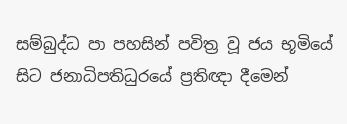සම්බුද්ධ පා පහසින් පවිත්‍ර වූ ජය භූමියේ සිට ජනාධිපතිධුරයේ ප්‍රතිඥා දීමෙන්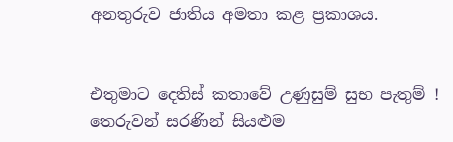අනතුරුව ජාතිය අමතා කළ ප්‍රකාශය.


එතුමාට දෙතිස් කතාවේ උණුසුම් සුභ පැතුම් !
තෙරුවන් සරණින් සියළුම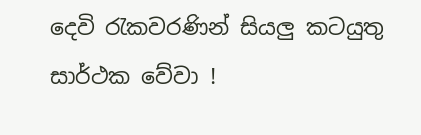දෙවි රැකවරණින් සියලු කටයුතු සාර්ථක වේවා !